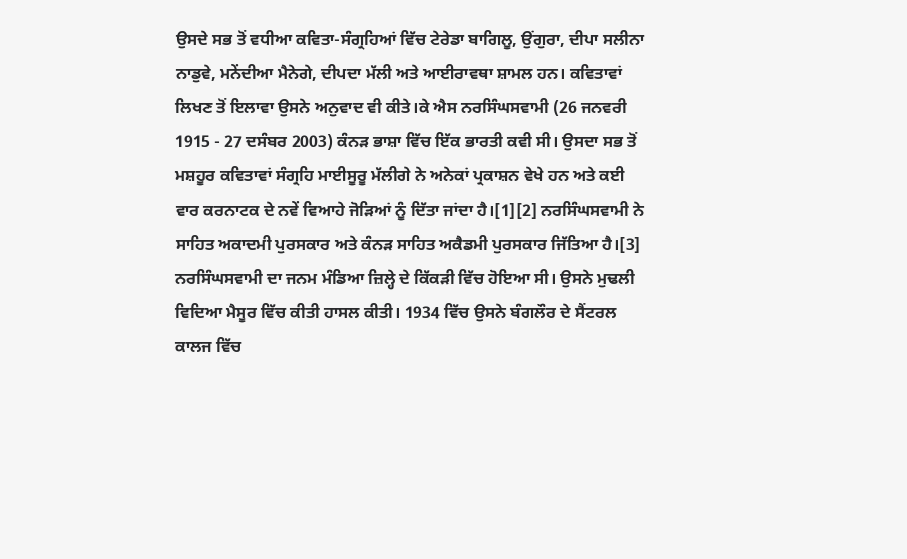ਉਸਦੇ ਸਭ ਤੋਂ ਵਧੀਆ ਕਵਿਤਾ-ਸੰਗ੍ਰਹਿਆਂ ਵਿੱਚ ਟੇਰੇਡਾ ਬਾਗਿਲੂ, ਉਂਗੁਰਾ, ਦੀਪਾ ਸਲੀਨਾ ਨਾਡੁਵੇ, ਮਨੇਂਦੀਆ ਮੈਨੇਗੇ, ਦੀਪਦਾ ਮੱਲੀ ਅਤੇ ਆਈਰਾਵਥਾ ਸ਼ਾਮਲ ਹਨ। ਕਵਿਤਾਵਾਂ ਲਿਖਣ ਤੋਂ ਇਲਾਵਾ ਉਸਨੇ ਅਨੁਵਾਦ ਵੀ ਕੀਤੇ।ਕੇ ਐਸ ਨਰਸਿੰਘਸਵਾਮੀ (26 ਜਨਵਰੀ 1915 - 27 ਦਸੰਬਰ 2003) ਕੰਨੜ ਭਾਸ਼ਾ ਵਿੱਚ ਇੱਕ ਭਾਰਤੀ ਕਵੀ ਸੀ। ਉਸਦਾ ਸਭ ਤੋਂ ਮਸ਼ਹੂਰ ਕਵਿਤਾਵਾਂ ਸੰਗ੍ਰਹਿ ਮਾਈਸੂਰੂ ਮੱਲੀਗੇ ਨੇ ਅਨੇਕਾਂ ਪ੍ਰਕਾਸ਼ਨ ਵੇਖੇ ਹਨ ਅਤੇ ਕਈ ਵਾਰ ਕਰਨਾਟਕ ਦੇ ਨਵੇਂ ਵਿਆਹੇ ਜੋੜਿਆਂ ਨੂੰ ਦਿੱਤਾ ਜਾਂਦਾ ਹੈ।[1][2] ਨਰਸਿੰਘਸਵਾਮੀ ਨੇ ਸਾਹਿਤ ਅਕਾਦਮੀ ਪੁਰਸਕਾਰ ਅਤੇ ਕੰਨੜ ਸਾਹਿਤ ਅਕੈਡਮੀ ਪੁਰਸਕਾਰ ਜਿੱਤਿਆ ਹੈ।[3]
ਨਰਸਿੰਘਸਵਾਮੀ ਦਾ ਜਨਮ ਮੰਡਿਆ ਜ਼ਿਲ੍ਹੇ ਦੇ ਕਿੱਕੜੀ ਵਿੱਚ ਹੋਇਆ ਸੀ। ਉਸਨੇ ਮੁਢਲੀ ਵਿਦਿਆ ਮੈਸੂਰ ਵਿੱਚ ਕੀਤੀ ਹਾਸਲ ਕੀਤੀ। 1934 ਵਿੱਚ ਉਸਨੇ ਬੰਗਲੌਰ ਦੇ ਸੈਂਟਰਲ ਕਾਲਜ ਵਿੱਚ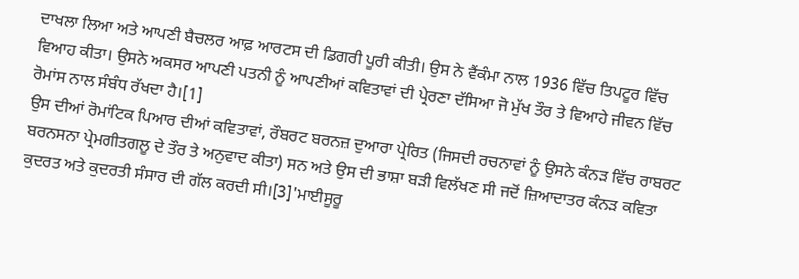ਦਾਖਲਾ ਲਿਆ ਅਤੇ ਆਪਣੀ ਬੈਚਲਰ ਆਫ਼ ਆਰਟਸ ਦੀ ਡਿਗਰੀ ਪੂਰੀ ਕੀਤੀ। ਉਸ ਨੇ ਵੈਂਕੰਮਾ ਨਾਲ 1936 ਵਿੱਚ ਤਿਪਟੂਰ ਵਿੱਚ ਵਿਆਹ ਕੀਤਾ। ਉਸਨੇ ਅਕਸਰ ਆਪਣੀ ਪਤਨੀ ਨੂੰ ਆਪਣੀਆਂ ਕਵਿਤਾਵਾਂ ਦੀ ਪ੍ਰੇਰਣਾ ਦੱਸਿਆ ਜੋ ਮੁੱਖ ਤੌਰ ਤੇ ਵਿਆਹੇ ਜੀਵਨ ਵਿੱਚ ਰੋਮਾਂਸ ਨਾਲ ਸੰਬੰਧ ਰੱਖਦਾ ਹੈ।[1]
ਉਸ ਦੀਆਂ ਰੋਮਾਂਟਿਕ ਪਿਆਰ ਦੀਆਂ ਕਵਿਤਾਵਾਂ, ਰੌਬਰਟ ਬਰਨਜ਼ ਦੁਆਰਾ ਪ੍ਰੇਰਿਤ (ਜਿਸਦੀ ਰਚਨਾਵਾਂ ਨੂੰ ਉਸਨੇ ਕੰਨੜ ਵਿੱਚ ਰਾਬਰਟ ਬਰਨਸਨਾ ਪ੍ਰੇਮਗੀਤਗਲੂ ਦੇ ਤੌਰ ਤੇ ਅਨੁਵਾਦ ਕੀਤਾ) ਸਨ ਅਤੇ ਉਸ ਦੀ ਭਾਸ਼ਾ ਬੜੀ ਵਿਲੱਖਣ ਸੀ ਜਦੋਂ ਜ਼ਿਆਦਾਤਰ ਕੰਨੜ ਕਵਿਤਾ ਕੁਦਰਤ ਅਤੇ ਕੁਦਰਤੀ ਸੰਸਾਰ ਦੀ ਗੱਲ ਕਰਦੀ ਸੀ।[3]'ਮਾਈਸੂਰੂ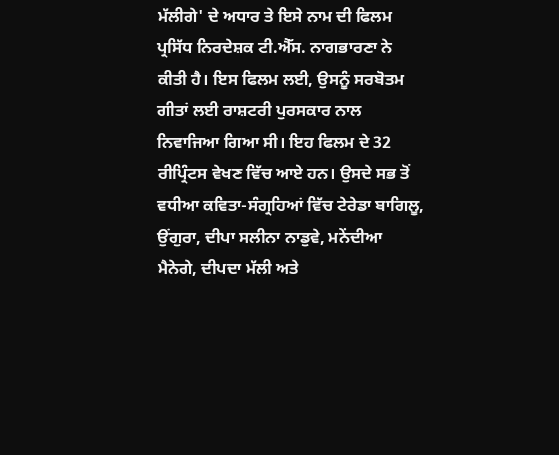ਮੱਲੀਗੇ' ਦੇ ਅਧਾਰ ਤੇ ਇਸੇ ਨਾਮ ਦੀ ਫਿਲਮ ਪ੍ਰਸਿੱਧ ਨਿਰਦੇਸ਼ਕ ਟੀ.ਐੱਸ. ਨਾਗਭਾਰਣਾ ਨੇ ਕੀਤੀ ਹੈ। ਇਸ ਫਿਲਮ ਲਈ, ਉਸਨੂੰ ਸਰਬੋਤਮ ਗੀਤਾਂ ਲਈ ਰਾਸ਼ਟਰੀ ਪੁਰਸਕਾਰ ਨਾਲ ਨਿਵਾਜਿਆ ਗਿਆ ਸੀ। ਇਹ ਫਿਲਮ ਦੇ 32 ਰੀਪ੍ਰਿੰਟਸ ਵੇਖਣ ਵਿੱਚ ਆਏ ਹਨ। ਉਸਦੇ ਸਭ ਤੋਂ ਵਧੀਆ ਕਵਿਤਾ-ਸੰਗ੍ਰਹਿਆਂ ਵਿੱਚ ਟੇਰੇਡਾ ਬਾਗਿਲੂ, ਉਂਗੁਰਾ, ਦੀਪਾ ਸਲੀਨਾ ਨਾਡੁਵੇ, ਮਨੇਂਦੀਆ ਮੈਨੇਗੇ, ਦੀਪਦਾ ਮੱਲੀ ਅਤੇ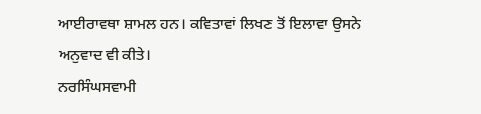ਆਈਰਾਵਥਾ ਸ਼ਾਮਲ ਹਨ। ਕਵਿਤਾਵਾਂ ਲਿਖਣ ਤੋਂ ਇਲਾਵਾ ਉਸਨੇ ਅਨੁਵਾਦ ਵੀ ਕੀਤੇ।
ਨਰਸਿੰਘਸਵਾਮੀ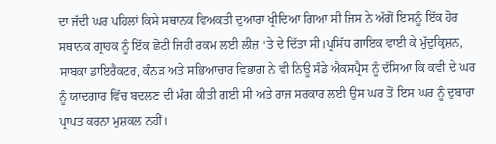ਦਾ ਜੱਦੀ ਘਰ ਪਹਿਲਾਂ ਕਿਸੇ ਸਥਾਨਕ ਵਿਅਕਤੀ ਦੁਆਰਾ ਖ੍ਰੀਦਿਆ ਗਿਆ ਸੀ ਜਿਸ ਨੇ ਅੱਗੋਂ ਇਸਨੂੰ ਇੱਕ ਹੋਰ ਸਥਾਨਕ ਗ੍ਰਾਹਕ ਨੂੰ ਇੱਕ ਛੋਟੀ ਜਿਹੀ ਰਕਮ ਲਈ ਲੀਜ਼ ‘ਤੇ ਦੇ ਦਿੱਤਾ ਸੀ।ਪ੍ਰਸਿੱਧ ਗਾਇਕ ਵਾਈ ਕੇ ਮੁੱਦੁਕ੍ਰਿਸ਼ਨ, ਸਾਬਕਾ ਡਾਇਰੈਕਟਰ, ਕੰਨੜ ਅਤੇ ਸਭਿਆਚਾਰ ਵਿਭਾਗ ਨੇ ਵੀ ਨਿਊ ਸੰਡੇ ਐਕਸਪ੍ਰੈਸ ਨੂੰ ਦੱਸਿਆ ਕਿ ਕਵੀ ਦੇ ਘਰ ਨੂੰ ਯਾਦਗਾਰ ਵਿੱਚ ਬਦਲਣ ਦੀ ਮੰਗ ਕੀਤੀ ਗਈ ਸੀ ਅਤੇ ਰਾਜ ਸਰਕਾਰ ਲਈ ਉਸ ਘਰ ਤੋਂ ਇਸ ਘਰ ਨੂੰ ਦੁਬਾਰਾ ਪ੍ਰਾਪਤ ਕਰਨਾ ਮੁਸ਼ਕਲ ਨਹੀਂ।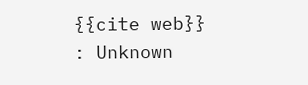{{cite web}}
: Unknown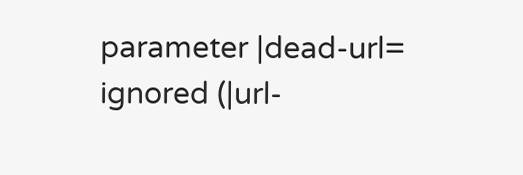parameter |dead-url=
ignored (|url-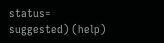status=
suggested) (help)